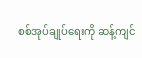စစ်အုပ်ချုပ်ရေးကို ဆန့်ကျင်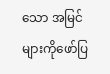သော အမြင်များကိုဖော်ပြ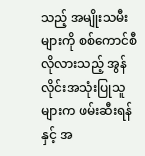သည့် အမျိုးသမီးများကို စစ်ကောင်စီလိုလားသည့် အွန်လိုင်းအသုံးပြုသူများက ဖမ်းဆီးရန်နှင့် အ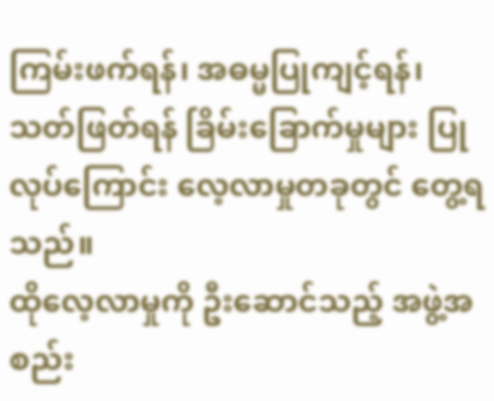ကြမ်းဖက်ရန်၊ အဓမ္မပြုကျင့်ရန်၊ သတ်ဖြတ်ရန် ခြိမ်းခြောက်မှုများ ပြုလုပ်ကြောင်း လေ့လာမှုတခုတွင် တွေ့ရသည်။
ထိုလေ့လာမှုကို ဦးဆောင်သည့် အဖွဲ့အစည်း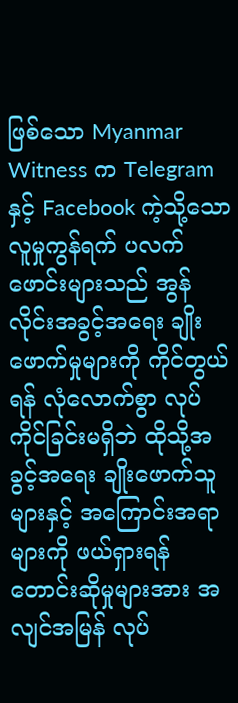ဖြစ်သော Myanmar Witness က Telegram နှင့် Facebook ကဲ့သို့သော လူမှုကွန်ရက် ပလက်ဖောင်းများသည် အွန်လိုင်းအခွင့်အရေး ချိုးဖောက်မှုများကို ကိုင်တွယ်ရန် လုံလောက်စွာ လုပ်ကိုင်ခြင်းမရှိဘဲ ထိုသို့အခွင့်အရေး ချိုးဖောက်သူများနှင့် အကြောင်းအရာများကို ဖယ်ရှားရန် တောင်းဆိုမှုများအား အလျင်အမြန် လုပ်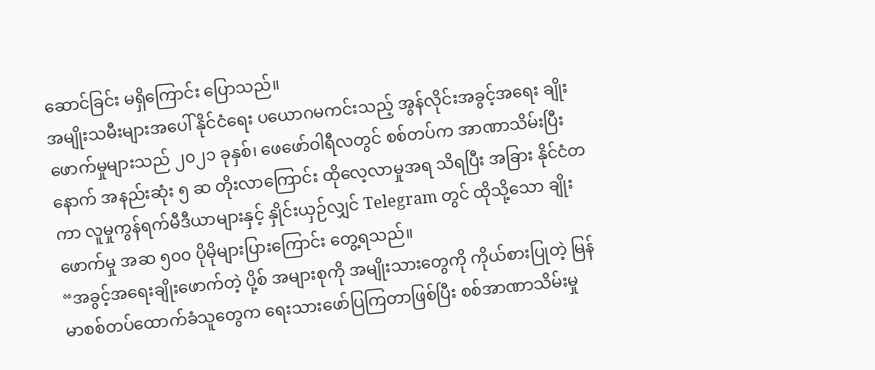ဆောင်ခြင်း မရှိကြောင်း ပြောသည်။
အမျိုးသမီးများအပေါ် နိုင်ငံရေး ပယောဂမကင်းသည့် အွန်လိုင်းအခွင့်အရေး ချိုးဖောက်မှုများသည် ၂၀၂၁ ခုနှစ်၊ ဖေဖော်ဝါရီလတွင် စစ်တပ်က အာဏာသိမ်းပြီးနောက် အနည်းဆုံး ၅ ဆ တိုးလာကြောင်း ထိုလေ့လာမှုအရ သိရပြီး အခြား နိုင်ငံတကာ လူမှုကွန်ရက်မီဒီယာများနှင့် နှိုင်းယှဉ်လျှင် Telegram တွင် ထိုသို့သော ချိုးဖောက်မှု အဆ ၅၀၀ ပိုမိုများပြားကြောင်း တွေ့ရသည်။
“အခွင့်အရေးချိုးဖောက်တဲ့ ပို့စ် အများစုကို အမျိုးသားတွေကို ကိုယ်စားပြုတဲ့ မြန်မာစစ်တပ်ထောက်ခံသူတွေက ရေးသားဖော်ပြကြတာဖြစ်ပြီး စစ်အာဏာသိမ်းမှု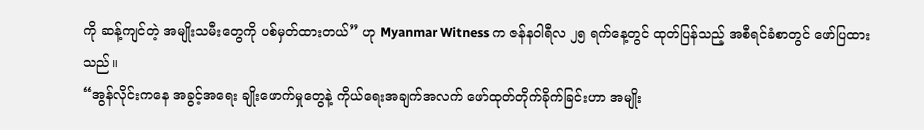ကို ဆန့်ကျင်တဲ့ အမျိုးသမီးတွေကို ပစ်မှတ်ထားတယ်” ဟု Myanmar Witness က ဇန်နဝါရီလ ၂၅ ရက်နေ့တွင် ထုတ်ပြန်သည့် အစီရင်ခံစာတွင် ဖော်ပြထားသည်။
“အွန်လိုင်းကနေ အခွင့်အရေး ချိုးဖောက်မှုတွေနဲ့ ကိုယ်ရေးအချက်အလက် ဖော်ထုတ်တိုက်ခိုက်ခြင်းဟာ အမျိုး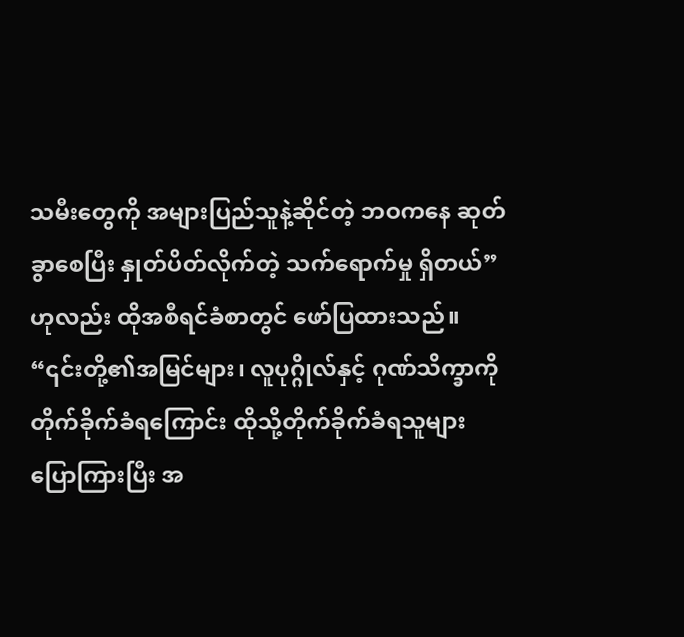သမီးတွေကို အများပြည်သူနဲ့ဆိုင်တဲ့ ဘဝကနေ ဆုတ်ခွာစေပြီး နှုတ်ပိတ်လိုက်တဲ့ သက်ရောက်မှု ရှိတယ်” ဟုလည်း ထိုအစီရင်ခံစာတွင် ဖော်ပြထားသည်။
“၎င်းတို့၏အမြင်များ၊ လူပုဂ္ဂိုလ်နှင့် ဂုဏ်သိက္ခာကို တိုက်ခိုက်ခံရကြောင်း ထိုသို့တိုက်ခိုက်ခံရသူများ ပြောကြားပြီး အ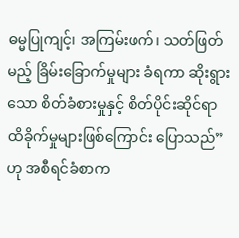ဓမ္မပြုကျင့်၊ အကြမ်းဖက်၊ သတ်ဖြတ်မည့် ခြိမ်းခြောက်မှုများ ခံရကာ ဆိုးရွားသော စိတ်ခံစားမှုနှင့် စိတ်ပိုင်းဆိုင်ရာ ထိခိုက်မှုများဖြစ်ကြောင်း ပြောသည်” ဟု အစီရင်ခံစာက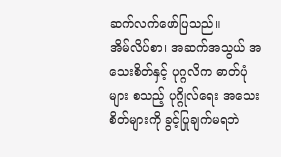ဆက်လက်ဖော်ပြသည်။
အိမ်လိပ်စာ၊ အဆက်အသွယ် အသေးစိတ်နှင့် ပုဂ္ဂလိက ဓာတ်ပုံများ စသည့် ပုဂ္ဂိုလ်ရေး အသေးစိတ်များကို ခွင့်ပြုချက်မရဘဲ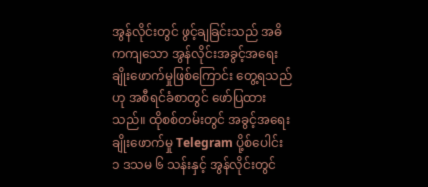အွန်လိုင်းတွင် ဖွင့်ချခြင်းသည် အဓိကကျသော အွန်လိုင်းအခွင့်အရေး ချိုးဖောက်မှုဖြစ်ကြောင်း တွေ့ရသည်ဟု အစီရင်ခံစာတွင် ဖော်ပြထားသည်။ ထိုစစ်တမ်းတွင် အခွင့်အရေး ချိုးဖောက်မှု Telegram ပို့စ်ပေါင်း ၁ ဒသမ ၆ သန်းနှင့် အွန်လိုင်းတွင်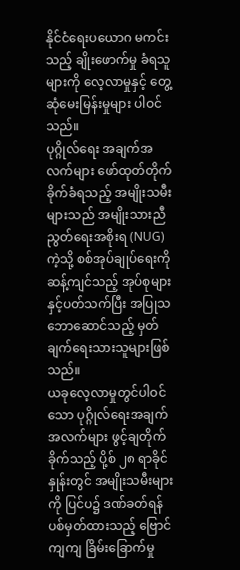နိုင်ငံရေးပယောဂ မကင်းသည့် ချိုးဖောက်မှု ခံရသူများကို လေ့လာမှုနှင့် တွေ့ဆုံမေးမြန်းမှုများ ပါဝင်သည်။
ပုဂ္ဂိုလ်ရေး အချက်အလက်များ ဖော်ထုတ်တိုက်ခိုက်ခံရသည့် အမျိုးသမီးများသည် အမျိုးသားညီညွတ်ရေးအစိုးရ (NUG) ကဲ့သို့ စစ်အုပ်ချုပ်ရေးကို ဆန့်ကျင်သည့် အုပ်စုများနှင့်ပတ်သက်ပြီး အပြုသဘောဆောင်သည့် မှတ်ချက်ရေးသားသူများဖြစ်သည်။
ယခုလေ့လာမှုတွင်ပါဝင်သော ပုဂ္ဂိုလ်ရေးအချက်အလက်များ ဖွင့်ချတိုက်ခိုက်သည့် ပို့စ် ၂၈ ရာခိုင်နှုန်းတွင် အမျိုးသမီးများကို ပြင်ပ၌ ဒဏ်ခတ်ရန် ပစ်မှတ်ထားသည့် ဗြောင်ကျကျ ခြိမ်းခြောက်မှု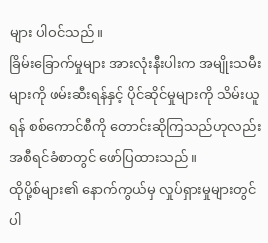များ ပါဝင်သည်။
ခြိမ်းခြောက်မှုများ အားလုံးနီးပါးက အမျိုးသမီးများကို ဖမ်းဆီးရန်နှင့် ပိုင်ဆိုင်မှုများကို သိမ်းယူရန် စစ်ကောင်စီကို တောင်းဆိုကြသည်ဟုလည်း အစီရင်ခံစာတွင် ဖော်ပြထားသည်။
ထိုပို့စ်များ၏ နောက်ကွယ်မှ လှုပ်ရှားမှုများတွင် ပါ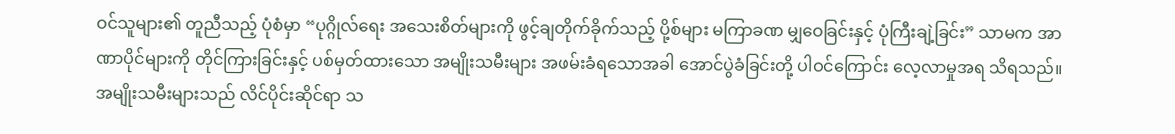ဝင်သူများ၏ တူညီသည့် ပုံစံမှာ “ပုဂ္ဂိုလ်ရေး အသေးစိတ်များကို ဖွင့်ချတိုက်ခိုက်သည့် ပို့စ်များ မကြာခဏ မျှဝေခြင်းနှင့် ပုံကြီးချဲ့ခြင်း” သာမက အာဏာပိုင်များကို တိုင်ကြားခြင်းနှင့် ပစ်မှတ်ထားသော အမျိုးသမီးများ အဖမ်းခံရသောအခါ အောင်ပွဲခံခြင်းတို့ ပါဝင်ကြောင်း လေ့လာမှုအရ သိရသည်။
အမျိုးသမီးများသည် လိင်ပိုင်းဆိုင်ရာ သ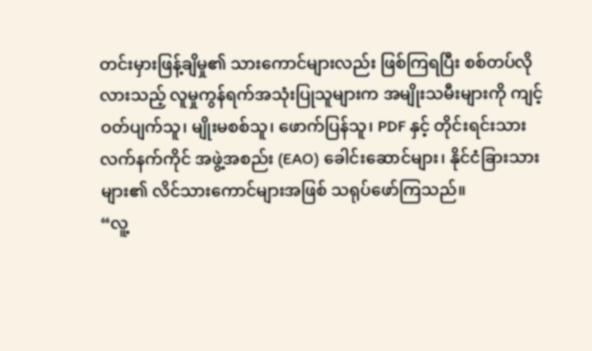တင်းမှားဖြန့်ချိမှု၏ သားကောင်များလည်း ဖြစ်ကြရပြီး စစ်တပ်လိုလားသည့် လူမှုကွန်ရက်အသုံးပြုသူများက အမျိုးသမီးများကို ကျင့်ဝတ်ပျက်သူ၊ မျိုးမစစ်သူ၊ ဖောက်ပြန်သူ၊ PDF နှင့် တိုင်းရင်းသားလက်နက်ကိုင် အဖွဲ့အစည်း (EAO) ခေါင်းဆောင်များ၊ နိုင်ငံခြားသားများ၏ လိင်သားကောင်များအဖြစ် သရုပ်ဖော်ကြသည်။
“လူ့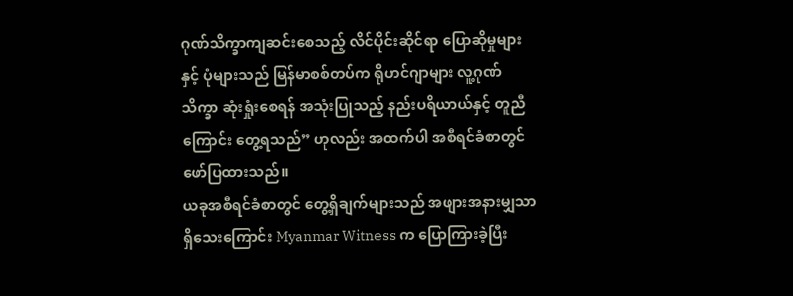ဂုဏ်သိက္ခာကျဆင်းစေသည့် လိင်ပိုင်းဆိုင်ရာ ပြောဆိုမှုများနှင့် ပုံများသည် မြန်မာစစ်တပ်က ရိုဟင်ဂျာများ လူ့ဂုဏ်သိက္ခာ ဆုံးရှုံးစေရန် အသုံးပြုသည့် နည်းပရိယာယ်နှင့် တူညီကြောင်း တွေ့ရသည်” ဟုလည်း အထက်ပါ အစီရင်ခံစာတွင် ဖော်ပြထားသည်။
ယခုအစီရင်ခံစာတွင် တွေ့ရှိချက်များသည် အဖျားအနားမျှသာ ရှိသေးကြောင်း Myanmar Witness က ပြောကြားခဲ့ပြီး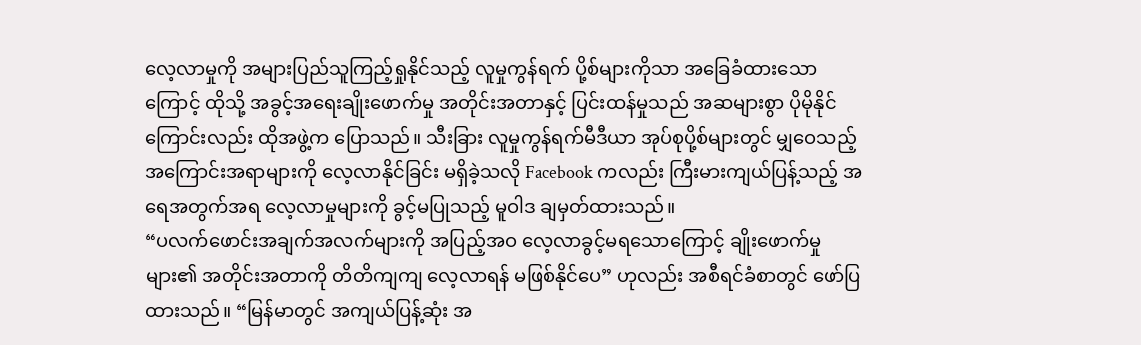လေ့လာမှုကို အများပြည်သူကြည့်ရှုနိုင်သည့် လူမှုကွန်ရက် ပို့စ်များကိုသာ အခြေခံထားသောကြောင့် ထိုသို့ အခွင့်အရေးချိုးဖောက်မှု အတိုင်းအတာနှင့် ပြင်းထန်မှုသည် အဆများစွာ ပိုမိုနိုင်ကြောင်းလည်း ထိုအဖွဲ့က ပြောသည်။ သီးခြား လူမှုကွန်ရက်မီဒီယာ အုပ်စုပို့စ်များတွင် မျှဝေသည့် အကြောင်းအရာများကို လေ့လာနိုင်ခြင်း မရှိခဲ့သလို Facebook ကလည်း ကြီးမားကျယ်ပြန့်သည့် အရေအတွက်အရ လေ့လာမှုများကို ခွင့်မပြုသည့် မူဝါဒ ချမှတ်ထားသည်။
“ပလက်ဖောင်းအချက်အလက်များကို အပြည့်အဝ လေ့လာခွင့်မရသောကြောင့် ချိုးဖောက်မှုများ၏ အတိုင်းအတာကို တိတိကျကျ လေ့လာရန် မဖြစ်နိုင်ပေ” ဟုလည်း အစီရင်ခံစာတွင် ဖော်ပြထားသည်။ “မြန်မာတွင် အကျယ်ပြန့်ဆုံး အ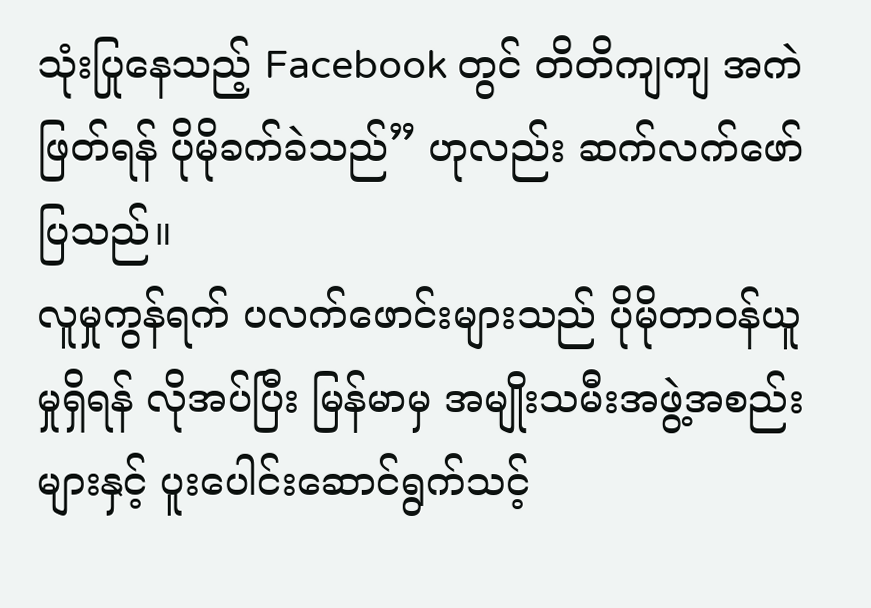သုံးပြုနေသည့် Facebook တွင် တိတိကျကျ အကဲဖြတ်ရန် ပိုမိုခက်ခဲသည်” ဟုလည်း ဆက်လက်ဖော်ပြသည်။
လူမှုကွန်ရက် ပလက်ဖောင်းများသည် ပိုမိုတာဝန်ယူမှုရှိရန် လိုအပ်ပြီး မြန်မာမှ အမျိုးသမီးအဖွဲ့အစည်းများနှင့် ပူးပေါင်းဆောင်ရွက်သင့်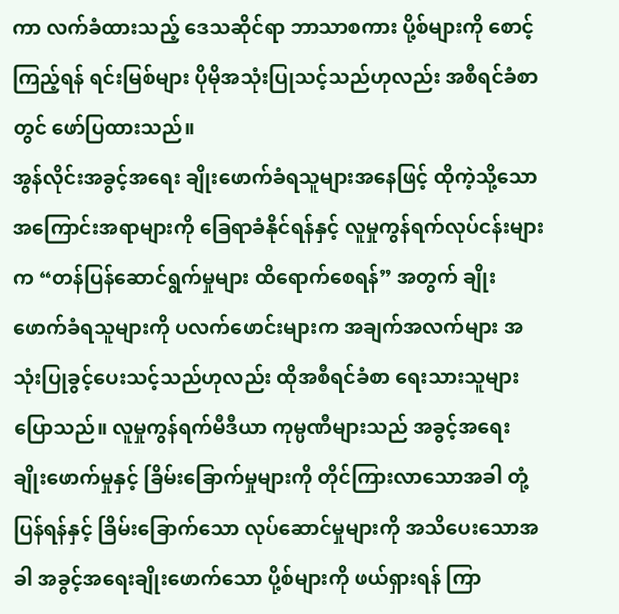ကာ လက်ခံထားသည့် ဒေသဆိုင်ရာ ဘာသာစကား ပို့စ်များကို စောင့်ကြည့်ရန် ရင်းမြစ်များ ပိုမိုအသုံးပြုသင့်သည်ဟုလည်း အစီရင်ခံစာတွင် ဖော်ပြထားသည်။
အွန်လိုင်းအခွင့်အရေး ချိုးဖောက်ခံရသူများအနေဖြင့် ထိုကဲ့သို့သော အကြောင်းအရာများကို ခြေရာခံနိုင်ရန်နှင့် လူမှုကွန်ရက်လုပ်ငန်းများက “တန်ပြန်ဆောင်ရွက်မှုများ ထိရောက်စေရန်” အတွက် ချိုးဖောက်ခံရသူများကို ပလက်ဖောင်းများက အချက်အလက်များ အသုံးပြုခွင့်ပေးသင့်သည်ဟုလည်း ထိုအစီရင်ခံစာ ရေးသားသူများ ပြောသည်။ လူမှုကွန်ရက်မီဒီယာ ကုမ္ပဏီများသည် အခွင့်အရေး ချိုးဖောက်မှုနှင့် ခြိမ်းခြောက်မှုများကို တိုင်ကြားလာသောအခါ တုံ့ပြန်ရန်နှင့် ခြိမ်းခြောက်သော လုပ်ဆောင်မှုများကို အသိပေးသောအခါ အခွင့်အရေးချိုးဖောက်သော ပို့စ်များကို ဖယ်ရှားရန် ကြာ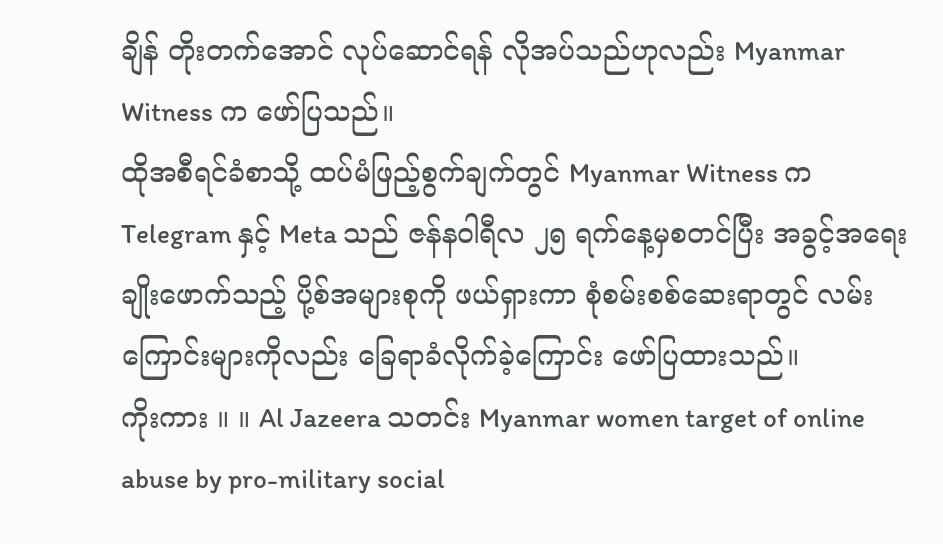ချိန် တိုးတက်အောင် လုပ်ဆောင်ရန် လိုအပ်သည်ဟုလည်း Myanmar Witness က ဖော်ပြသည်။
ထိုအစီရင်ခံစာသို့ ထပ်မံဖြည့်စွက်ချက်တွင် Myanmar Witness က Telegram နှင့် Meta သည် ဇန်နဝါရီလ ၂၅ ရက်နေ့မှစတင်ပြီး အခွင့်အရေး ချိုးဖောက်သည့် ပို့စ်အများစုကို ဖယ်ရှားကာ စုံစမ်းစစ်ဆေးရာတွင် လမ်းကြောင်းများကိုလည်း ခြေရာခံလိုက်ခဲ့ကြောင်း ဖော်ပြထားသည်။
ကိုးကား ။ ။ Al Jazeera သတင်း Myanmar women target of online abuse by pro-military social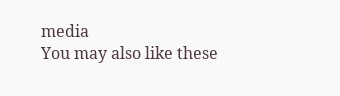media
You may also like these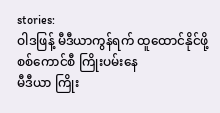stories:
ဝါဒဖြန့် မီဒီယာကွန်ရက် ထူထောင်နိုင်ဖို့ စစ်ကောင်စီ ကြိုးပမ်းနေ
မီဒီယာ ကြိုး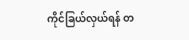ကိုင်ခြယ်လှယ်ရန် တ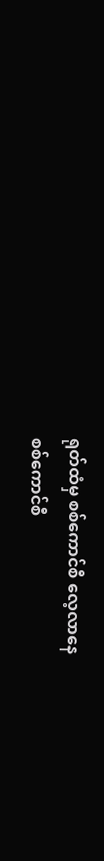ရုတ်ထံမှ စစ်ကောင်စီ လေ့လာနေ
စစ်ကောင်စီ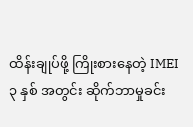ထိန်းချုပ်ဖို့ ကြိုးစားနေတဲ့ IMEI
၃ နှစ် အတွင်း ဆိုက်ဘာမှုခင်း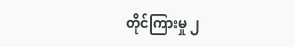တိုင်ကြားမှု ၂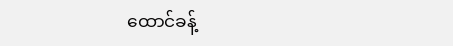ထောင်ခန့်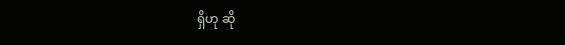ရှိဟု ဆို